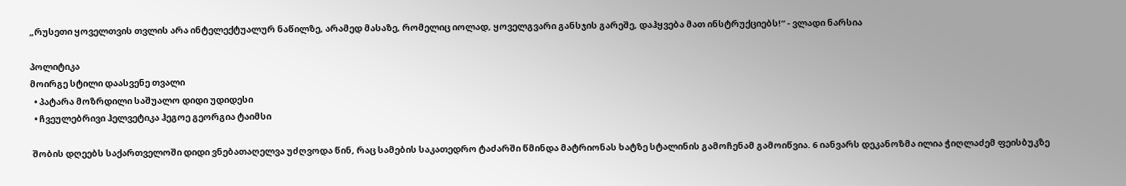„რუსეთი ყოველთვის თვლის არა ინტელექტუალურ ნაწილზე, არამედ მასაზე, რომელიც იოლად, ყოველგვარი განსჯის გარეშე, დაჰყვება მათ ინსტრუქციებს!“ - ვლადი ნარსია

პოლიტიკა
მოირგე სტილი დაასვენე თვალი
  • პატარა მოზრდილი საშუალო დიდი უდიდესი
  • ჩვეულებრივი ჰელვეტიკა ჰეგოე გეორგია ტაიმსი

 შობის დღეებს საქართველოში დიდი ვნებათაღელვა უძღვოდა წინ, რაც სამების საკათედრო ტაძარში წმინდა მატრიონას ხატზე სტალინის გამოჩენამ გამოიწვია. 6 იანვარს დეკანოზმა ილია ჭიღლაძემ ფეისბუკზე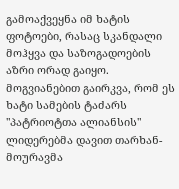გამოაქვეყნა იმ ხატის ფოტოები, რასაც სკანდალი მოჰყვა და საზოგადოების აზრი ორად გაიყო. მოგვიანებით გაირკვა, რომ ეს ხატი სამების ტაძარს "პატრიოტთა ალიანსის" ლიდერებმა დავით თარხან-მოურავმა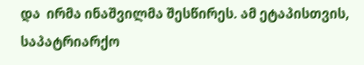და  ირმა ინაშვილმა შესწირეს. ამ ეტაპისთვის, საპატრიარქო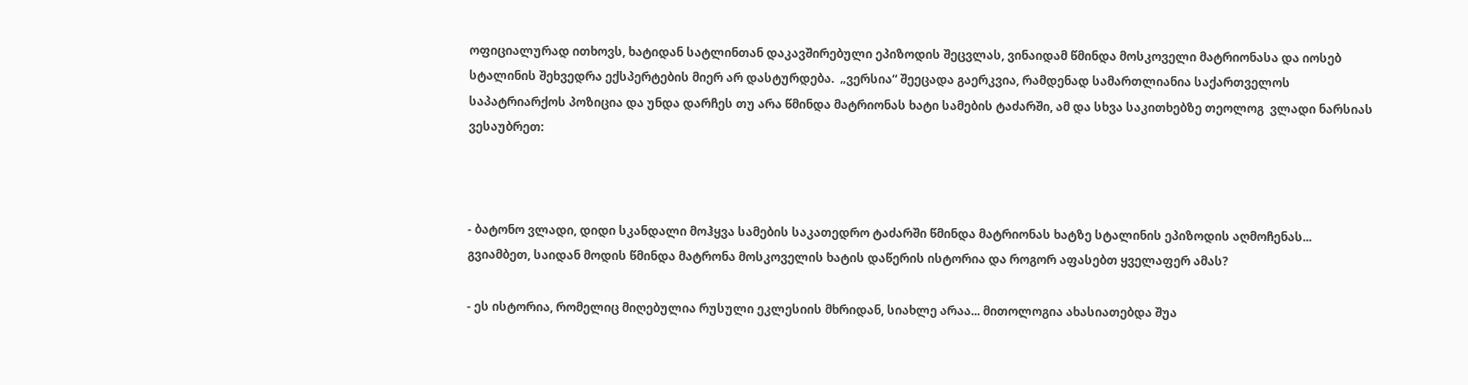ოფიციალურად ითხოვს, ხატიდან სატლინთან დაკავშირებული ეპიზოდის შეცვლას, ვინაიდამ წმინდა მოსკოველი მატრიონასა და იოსებ სტალინის შეხვედრა ექსპერტების მიერ არ დასტურდება.  „ვერსია“ შეეცადა გაერკვია, რამდენად სამართლიანია საქართველოს საპატრიარქოს პოზიცია და უნდა დარჩეს თუ არა წმინდა მატრიონას ხატი სამების ტაძარში, ამ და სხვა საკითხებზე თეოლოგ  ვლადი ნარსიას ვესაუბრეთ:



- ბატონო ვლადი, დიდი სკანდალი მოჰყვა სამების საკათედრო ტაძარში წმინდა მატრიონას ხატზე სტალინის ეპიზოდის აღმოჩენას... გვიამბეთ, საიდან მოდის წმინდა მატრონა მოსკოველის ხატის დაწერის ისტორია და როგორ აფასებთ ყველაფერ ამას?

- ეს ისტორია, რომელიც მიღებულია რუსული ეკლესიის მხრიდან, სიახლე არაა... მითოლოგია ახასიათებდა შუა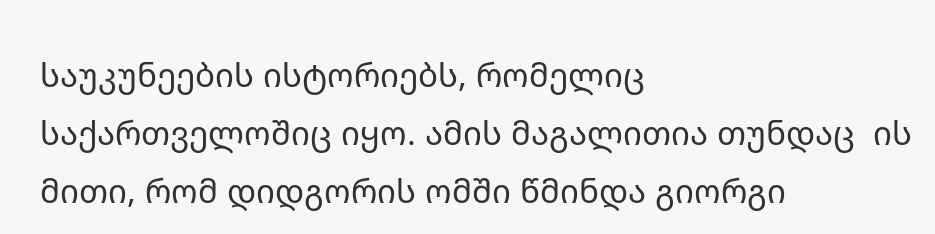საუკუნეების ისტორიებს, რომელიც საქართველოშიც იყო. ამის მაგალითია თუნდაც  ის მითი, რომ დიდგორის ომში წმინდა გიორგი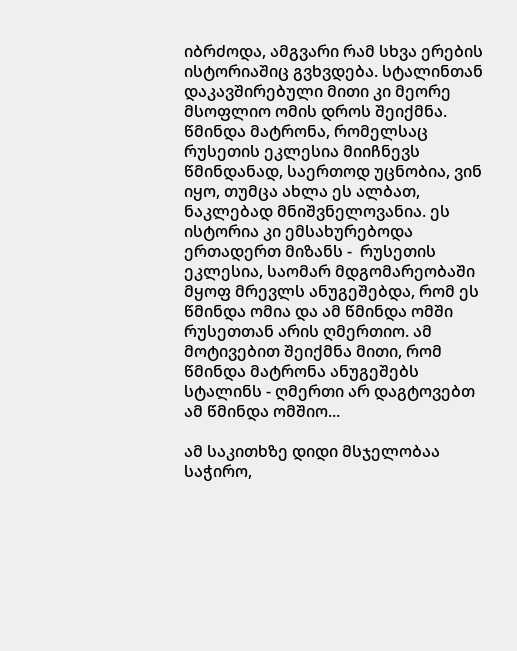იბრძოდა, ამგვარი რამ სხვა ერების ისტორიაშიც გვხვდება. სტალინთან დაკავშირებული მითი კი მეორე მსოფლიო ომის დროს შეიქმნა. წმინდა მატრონა, რომელსაც რუსეთის ეკლესია მიიჩნევს წმინდანად, საერთოდ უცნობია, ვინ იყო, თუმცა ახლა ეს ალბათ, ნაკლებად მნიშვნელოვანია. ეს ისტორია კი ემსახურებოდა ერთადერთ მიზანს -  რუსეთის ეკლესია, საომარ მდგომარეობაში მყოფ მრევლს ანუგეშებდა, რომ ეს წმინდა ომია და ამ წმინდა ომში რუსეთთან არის ღმერთიო. ამ მოტივებით შეიქმნა მითი, რომ წმინდა მატრონა ანუგეშებს სტალინს - ღმერთი არ დაგტოვებთ ამ წმინდა ომშიო...

ამ საკითხზე დიდი მსჯელობაა საჭირო,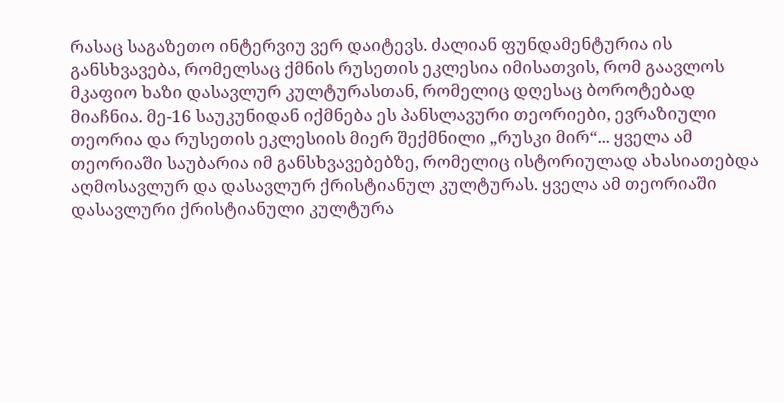რასაც საგაზეთო ინტერვიუ ვერ დაიტევს. ძალიან ფუნდამენტურია ის განსხვავება, რომელსაც ქმნის რუსეთის ეკლესია იმისათვის, რომ გაავლოს მკაფიო ხაზი დასავლურ კულტურასთან, რომელიც დღესაც ბოროტებად მიაჩნია. მე-16 საუკუნიდან იქმნება ეს პანსლავური თეორიები, ევრაზიული თეორია და რუსეთის ეკლესიის მიერ შექმნილი „რუსკი მირ“... ყველა ამ თეორიაში საუბარია იმ განსხვავებებზე, რომელიც ისტორიულად ახასიათებდა აღმოსავლურ და დასავლურ ქრისტიანულ კულტურას. ყველა ამ თეორიაში დასავლური ქრისტიანული კულტურა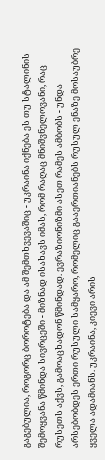გაგებულია, როგორც ბოროტება და ამ შემთხვევაშიც - უკრაინა იქნება ეს თუ სტალინის შემოყვანა წმინდა სივრცეში - მიზნად ისახავს იმას, რომ რაღაც მნიშვნელოვანი, რაც რუსეთს აქვს, გამოაცხადონ წმინდად. ევრაზიონიზმი ასეთ რამეს ამბობს - უნდა არსებობდეს ერთი რუსული სამყარო, რომელიც გააერთიანებს რუსულ ენაზე მოსაუბრე ყველა ადამიანს. უკრაინა, კიევი არის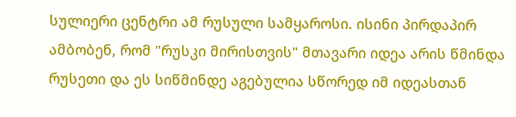სულიერი ცენტრი ამ რუსული სამყაროსი. ისინი პირდაპირ ამბობენ, რომ "რუსკი მირისთვის" მთავარი იდეა არის წმინდა რუსეთი და ეს სიწმინდე აგებულია სწორედ იმ იდეასთან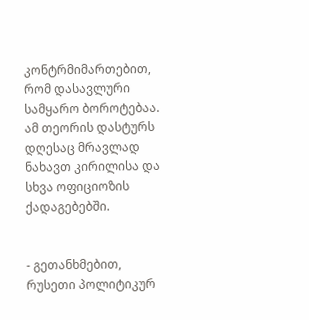კონტრმიმართებით, რომ დასავლური სამყარო ბოროტებაა.  ამ თეორის დასტურს დღესაც მრავლად ნახავთ კირილისა და სხვა ოფიციოზის ქადაგებებში.


- გეთანხმებით, რუსეთი პოლიტიკურ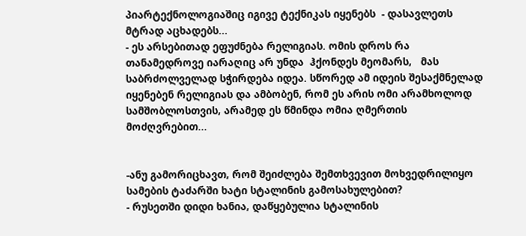პიარტექნოლოგიაშიც იგივე ტექნიკას იყენებს  - დასავლეთს მტრად აცხადებს...
- ეს არსებითად ეფუძნება რელიგიას. ომის დროს რა  თანამედროვე იარაღიც არ უნდა  ჰქონდეს მეომარს,   მას საბრძოლველად სჭირდება იდეა. სწორედ ამ იდეის შესაქმნელად იყენებენ რელიგიას და ამბობენ, რომ ეს არის ომი არამხოლოდ სამშობლოსთვის, არამედ ეს წმინდა ომია ღმერთის მოძღვრებით...


-ანუ გამორიცხავთ, რომ შეიძლება შემთხვევით მოხვედრილიყო სამების ტაძარში ხატი სტალინის გამოსახულებით?
- რუსეთში დიდი ხანია, დაწყებულია სტალინის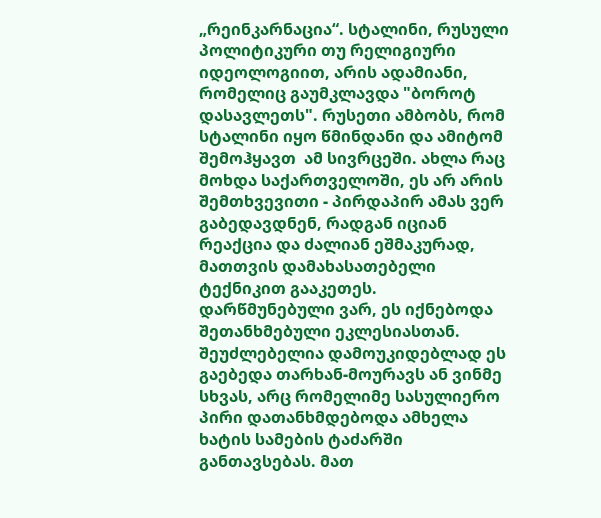„რეინკარნაცია“. სტალინი, რუსული პოლიტიკური თუ რელიგიური იდეოლოგიით, არის ადამიანი, რომელიც გაუმკლავდა "ბოროტ დასავლეთს". რუსეთი ამბობს, რომ სტალინი იყო წმინდანი და ამიტომ შემოჰყავთ  ამ სივრცეში. ახლა რაც მოხდა საქართველოში, ეს არ არის შემთხვევითი - პირდაპირ ამას ვერ გაბედავდნენ, რადგან იციან რეაქცია და ძალიან ეშმაკურად, მათთვის დამახასათებელი ტექნიკით გააკეთეს. დარწმუნებული ვარ, ეს იქნებოდა შეთანხმებული ეკლესიასთან. შეუძლებელია დამოუკიდებლად ეს გაებედა თარხან-მოურავს ან ვინმე სხვას, არც რომელიმე სასულიერო პირი დათანხმდებოდა ამხელა ხატის სამების ტაძარში განთავსებას. მათ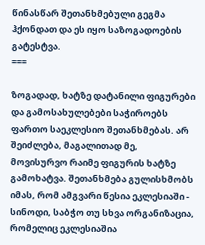წინასწარ შეთანხმებული გეგმა ჰქონდათ და ეს იყო საზოგადოების გატესტვა.
===

ზოგადად, ხატზე დატანილი ფიგურები და გამოსახულებები საჭიროებს ფართო საეკლესიო შეთანხმებას. არ შეიძლება, მაგალითად მე, მოვისურვო რაიმე ფიგურის ხატზე გამოხატვა. შეთანხმება გულისხმობს იმას, რომ ამგვარი წესია ეკლესიაში - სინოდი, საბჭო თუ სხვა ორგანიზაცია, რომელიც ეკლესიაშია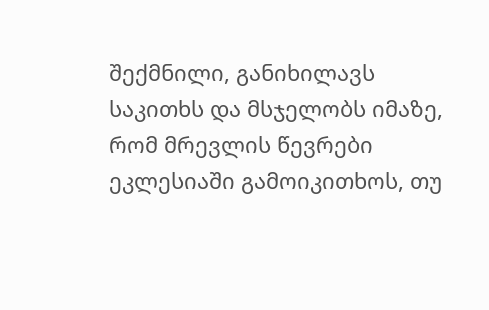შექმნილი, განიხილავს საკითხს და მსჯელობს იმაზე, რომ მრევლის წევრები ეკლესიაში გამოიკითხოს, თუ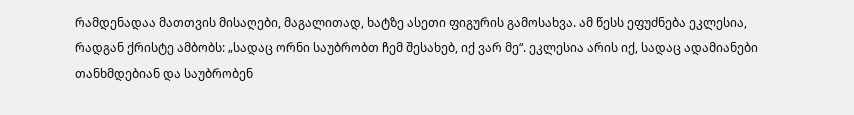რამდენადაა მათთვის მისაღები, მაგალითად, ხატზე ასეთი ფიგურის გამოსახვა. ამ წესს ეფუძნება ეკლესია, რადგან ქრისტე ამბობს: „სადაც ორნი საუბრობთ ჩემ შესახებ, იქ ვარ მე“. ეკლესია არის იქ, სადაც ადამიანები თანხმდებიან და საუბრობენ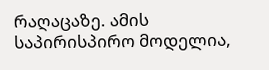რაღაცაზე. ამის საპირისპირო მოდელია,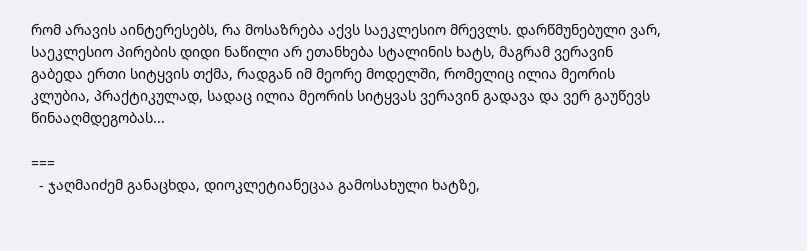რომ არავის აინტერესებს, რა მოსაზრება აქვს საეკლესიო მრევლს. დარწმუნებული ვარ, საეკლესიო პირების დიდი ნაწილი არ ეთანხება სტალინის ხატს, მაგრამ ვერავინ გაბედა ერთი სიტყვის თქმა, რადგან იმ მეორე მოდელში, რომელიც ილია მეორის კლუბია, პრაქტიკულად, სადაც ილია მეორის სიტყვას ვერავინ გადავა და ვერ გაუწევს წინააღმდეგობას...

===
  - ჯაღმაიძემ განაცხდა, დიოკლეტიანეცაა გამოსახული ხატზე,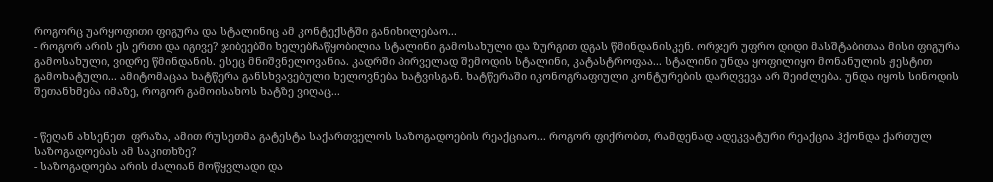როგორც უარყოფითი ფიგურა და სტალინიც ამ კონტექსტში განიხილებაო...
- როგორ არის ეს ერთი და იგივე? ჯიბეებში ხელებჩაწყობილია სტალინი გამოსახული და ზურგით დგას წმინდანისკენ. ორჯერ უფრო დიდი მასშტაბითაა მისი ფიგურა გამოსახული, ვიდრე წმინდანის. ესეც მნიშვნელოვანია. კადრში პირველად შემოდის სტალინი, კატასტროფაა... სტალინი უნდა ყოფილიყო მონანულის ჟესტით გამოხატული... ამიტომაცაა ხატწერა განსხვავებული ხელოვნება ხატვისგან. ხატწერაში იკონოგრაფიული კონტურების დარღვევა არ შეიძლება. უნდა იყოს სინოდის შეთანხმება იმაზე, როგორ გამოისახოს ხატზე ვიღაც...


- წეღან ახსენეთ  ფრაზა, ამით რუსეთმა გატესტა საქართველოს საზოგადოების რეაქციაო... როგორ ფიქრობთ, რამდენად ადეკვატური რეაქცია ჰქონდა ქართულ საზოგადოებას ამ საკითხზე?
- საზოგადოება არის ძალიან მოწყვლადი და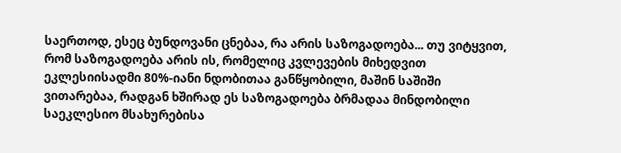საერთოდ, ესეც ბუნდოვანი ცნებაა, რა არის საზოგადოება... თუ ვიტყვით, რომ საზოგადოება არის ის, რომელიც კვლევების მიხედვით ეკლესიისადმი 80%-იანი ნდობითაა განწყობილი, მაშინ საშიში ვითარებაა, რადგან ხშირად ეს საზოგადოება ბრმადაა მინდობილი საეკლესიო მსახურებისა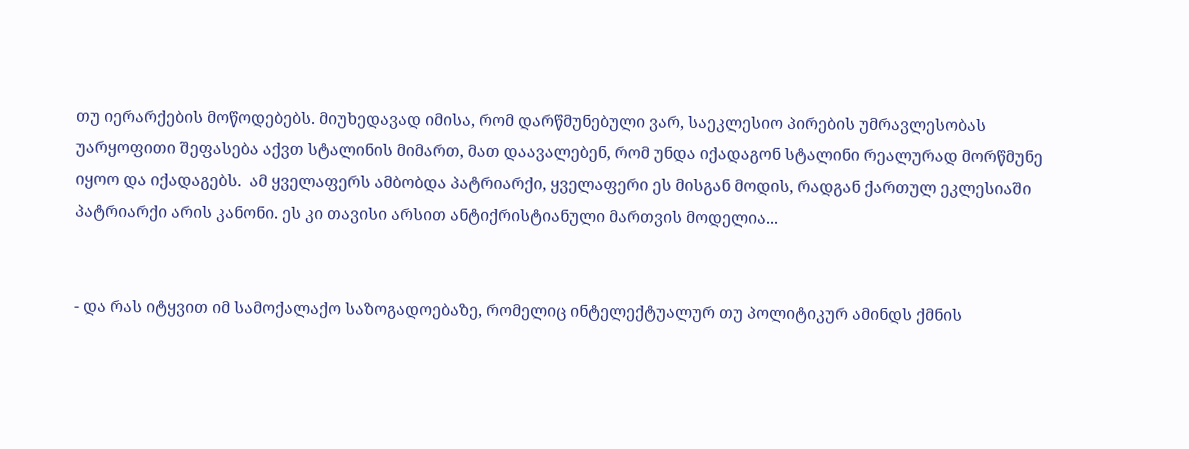თუ იერარქების მოწოდებებს. მიუხედავად იმისა, რომ დარწმუნებული ვარ, საეკლესიო პირების უმრავლესობას უარყოფითი შეფასება აქვთ სტალინის მიმართ, მათ დაავალებენ, რომ უნდა იქადაგონ სტალინი რეალურად მორწმუნე იყოო და იქადაგებს.  ამ ყველაფერს ამბობდა პატრიარქი, ყველაფერი ეს მისგან მოდის, რადგან ქართულ ეკლესიაში პატრიარქი არის კანონი. ეს კი თავისი არსით ანტიქრისტიანული მართვის მოდელია...


- და რას იტყვით იმ სამოქალაქო საზოგადოებაზე, რომელიც ინტელექტუალურ თუ პოლიტიკურ ამინდს ქმნის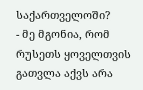საქართველოში?
- მე მგონია, რომ რუსეთს ყოველთვის გათვლა აქვს არა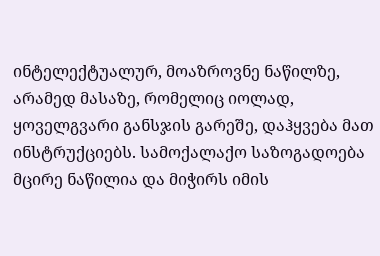ინტელექტუალურ, მოაზროვნე ნაწილზე, არამედ მასაზე, რომელიც იოლად, ყოველგვარი განსჯის გარეშე, დაჰყვება მათ ინსტრუქციებს. სამოქალაქო საზოგადოება მცირე ნაწილია და მიჭირს იმის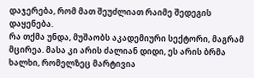დაჯერება, რომ მათ შეუძლიათ რაიმე შედეგის დაყენება.
რა თქმა უნდა, მუშაობს აკადემიური სექტორი, მაგრამ მცირეა. მასა კი არის ძალიან დიდი, ეს არის ბრმა ხალხი, რომელზეც მარტივია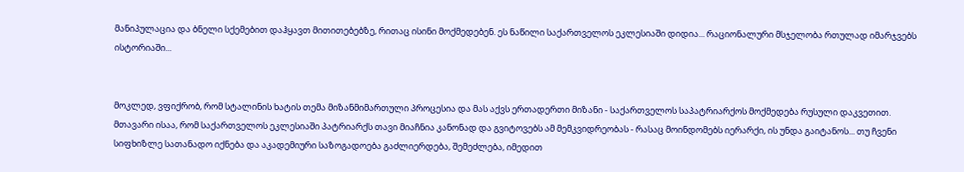მანიპულაცია და ბნელი სქემებით დაჰყავთ მითითებებზე, რითაც ისინი მოქმედებენ. ეს ნაწილი საქართველოს ეკლესიაში დიდია... რაციონალური მსჯელობა რთულად იმარჯვებს ისტორიაში...


მოკლედ, ვფიქრობ, რომ სტალინის ხატის თემა მიზანმიმართული პროცესია და მას აქვს ერთადერთი მიზანი - საქართველოს საპატრიარქოს მოქმედება რუსული დაკვეთით. მთავარი ისაა, რომ საქართველოს ეკლესიაში პატრიარქს თავი მიაჩნია კანონად და გვიტოვებს ამ მემკვიდრეობას - რასაც მოინდომებს იერარქი, ის უნდა გაიტანოს... თუ ჩვენი სიფხიზლე სათანადო იქნება და აკადემიური საზოგადოება გაძლიერდება, შემეძლება, იმედით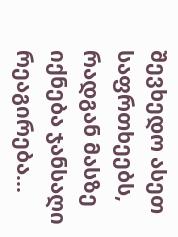შევხედო ასეთ საფრთხეებს, რადგან მასზე იქნება ჯანსაღი რეაგირება...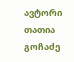ავტორი თათია გოჩაძე